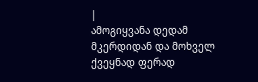|
ამოგიყვანა დედამ მკერდიდან და მოხველ ქვეყნად ფერად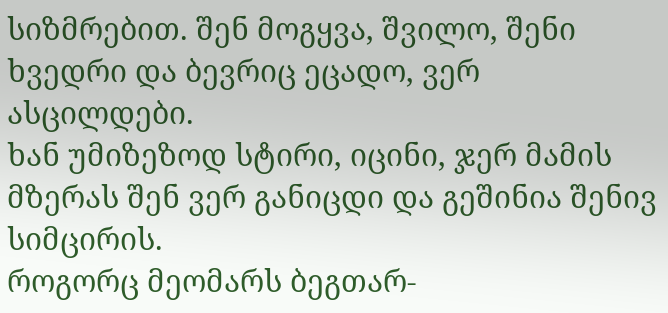სიზმრებით. შენ მოგყვა, შვილო, შენი ხვედრი და ბევრიც ეცადო, ვერ ასცილდები.
ხან უმიზეზოდ სტირი, იცინი, ჯერ მამის მზერას შენ ვერ განიცდი და გეშინია შენივ სიმცირის.
როგორც მეომარს ბეგთარ-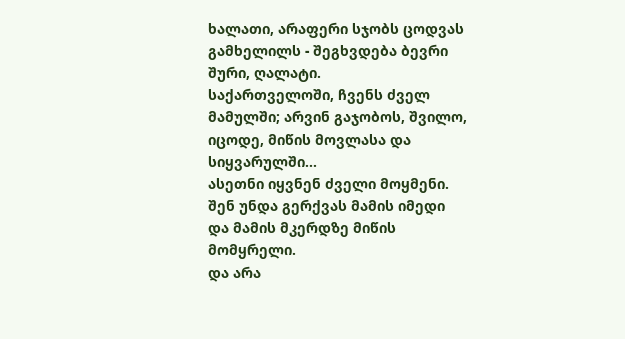ხალათი, არაფერი სჯობს ცოდვას გამხელილს - შეგხვდება ბევრი შური, ღალატი.
საქართველოში, ჩვენს ძველ მამულში; არვინ გაჯობოს, შვილო, იცოდე, მიწის მოვლასა და სიყვარულში...
ასეთნი იყვნენ ძველი მოყმენი. შენ უნდა გერქვას მამის იმედი და მამის მკერდზე მიწის მომყრელი.
და არა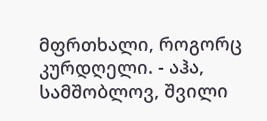მფრთხალი, როგორც კურდღელი. - აჰა, სამშობლოვ, შვილი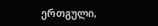ერთგული,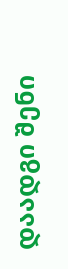დაადგი შენი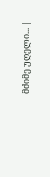მძიმე უღელი... |